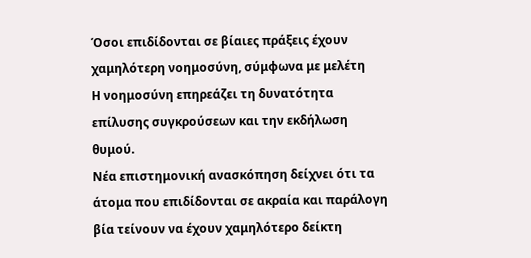Όσοι επιδίδονται σε βίαιες πράξεις έχουν χαμηλότερη νοημοσύνη, σύμφωνα με μελέτη
Η νοημοσύνη επηρεάζει τη δυνατότητα επίλυσης συγκρούσεων και την εκδήλωση θυμού.
Νέα επιστημονική ανασκόπηση δείχνει ότι τα άτομα που επιδίδονται σε ακραία και παράλογη βία τείνουν να έχουν χαμηλότερο δείκτη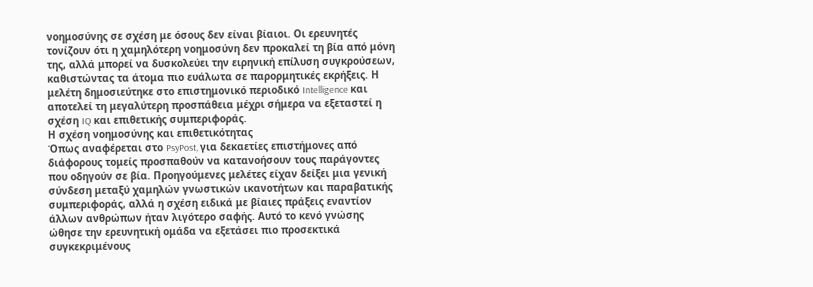νοημοσύνης σε σχέση με όσους δεν είναι βίαιοι. Οι ερευνητές τονίζουν ότι η χαμηλότερη νοημοσύνη δεν προκαλεί τη βία από μόνη της, αλλά μπορεί να δυσκολεύει την ειρηνική επίλυση συγκρούσεων, καθιστώντας τα άτομα πιο ευάλωτα σε παρορμητικές εκρήξεις. Η μελέτη δημοσιεύτηκε στο επιστημονικό περιοδικό Intelligence και αποτελεί τη μεγαλύτερη προσπάθεια μέχρι σήμερα να εξεταστεί η σχέση IQ και επιθετικής συμπεριφοράς.
Η σχέση νοημοσύνης και επιθετικότητας
Όπως αναφέρεται στο PsyPost, για δεκαετίες επιστήμονες από διάφορους τομείς προσπαθούν να κατανοήσουν τους παράγοντες που οδηγούν σε βία. Προηγούμενες μελέτες είχαν δείξει μια γενική σύνδεση μεταξύ χαμηλών γνωστικών ικανοτήτων και παραβατικής συμπεριφοράς, αλλά η σχέση ειδικά με βίαιες πράξεις εναντίον άλλων ανθρώπων ήταν λιγότερο σαφής. Αυτό το κενό γνώσης ώθησε την ερευνητική ομάδα να εξετάσει πιο προσεκτικά συγκεκριμένους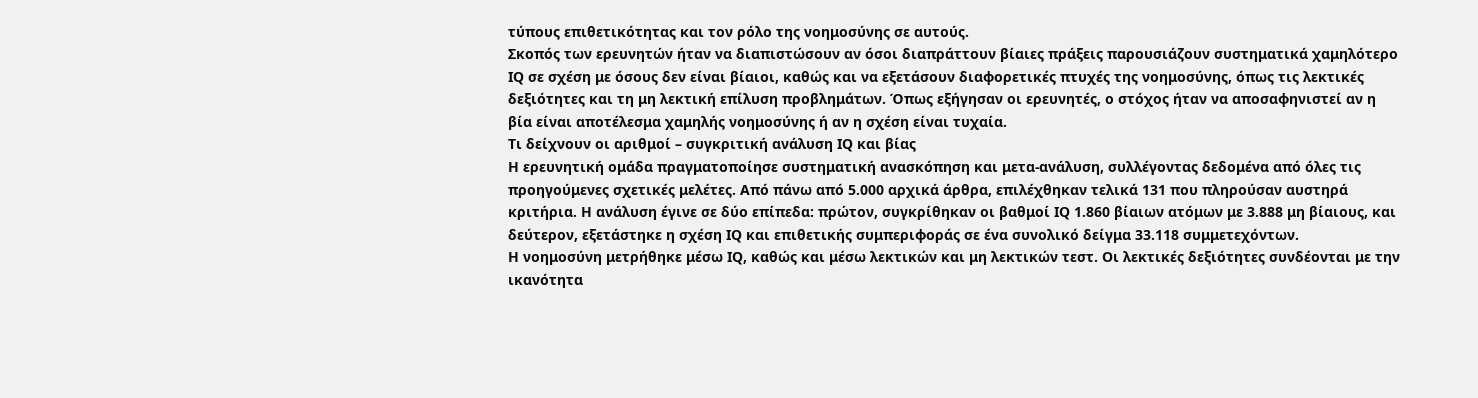τύπους επιθετικότητας και τον ρόλο της νοημοσύνης σε αυτούς.
Σκοπός των ερευνητών ήταν να διαπιστώσουν αν όσοι διαπράττουν βίαιες πράξεις παρουσιάζουν συστηματικά χαμηλότερο IQ σε σχέση με όσους δεν είναι βίαιοι, καθώς και να εξετάσουν διαφορετικές πτυχές της νοημοσύνης, όπως τις λεκτικές δεξιότητες και τη μη λεκτική επίλυση προβλημάτων. Όπως εξήγησαν οι ερευνητές, ο στόχος ήταν να αποσαφηνιστεί αν η βία είναι αποτέλεσμα χαμηλής νοημοσύνης ή αν η σχέση είναι τυχαία.
Τι δείχνουν οι αριθμοί – συγκριτική ανάλυση IQ και βίας
Η ερευνητική ομάδα πραγματοποίησε συστηματική ανασκόπηση και μετα-ανάλυση, συλλέγοντας δεδομένα από όλες τις προηγούμενες σχετικές μελέτες. Από πάνω από 5.000 αρχικά άρθρα, επιλέχθηκαν τελικά 131 που πληρούσαν αυστηρά κριτήρια. Η ανάλυση έγινε σε δύο επίπεδα: πρώτον, συγκρίθηκαν οι βαθμοί IQ 1.860 βίαιων ατόμων με 3.888 μη βίαιους, και δεύτερον, εξετάστηκε η σχέση IQ και επιθετικής συμπεριφοράς σε ένα συνολικό δείγμα 33.118 συμμετεχόντων.
Η νοημοσύνη μετρήθηκε μέσω IQ, καθώς και μέσω λεκτικών και μη λεκτικών τεστ. Οι λεκτικές δεξιότητες συνδέονται με την ικανότητα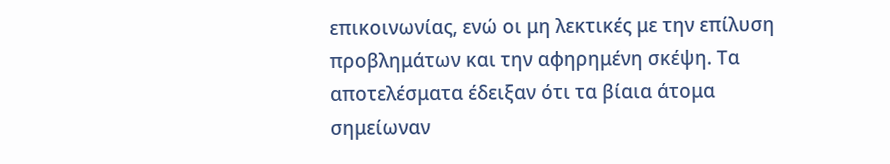επικοινωνίας, ενώ οι μη λεκτικές με την επίλυση προβλημάτων και την αφηρημένη σκέψη. Τα αποτελέσματα έδειξαν ότι τα βίαια άτομα σημείωναν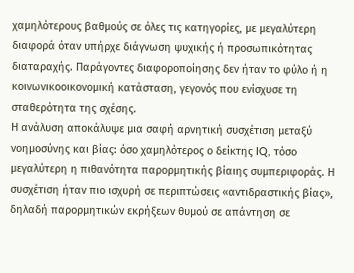χαμηλότερους βαθμούς σε όλες τις κατηγορίες, με μεγαλύτερη διαφορά όταν υπήρχε διάγνωση ψυχικής ή προσωπικότητας διαταραχής. Παράγοντες διαφοροποίησης δεν ήταν το φύλο ή η κοινωνικοοικονομική κατάσταση, γεγονός που ενίσχυσε τη σταθερότητα της σχέσης.
Η ανάλυση αποκάλυψε μια σαφή αρνητική συσχέτιση μεταξύ νοημοσύνης και βίας: όσο χαμηλότερος ο δείκτης IQ, τόσο μεγαλύτερη η πιθανότητα παρορμητικής βίαιης συμπεριφοράς. Η συσχέτιση ήταν πιο ισχυρή σε περιπτώσεις «αντιδραστικής βίας», δηλαδή παρορμητικών εκρήξεων θυμού σε απάντηση σε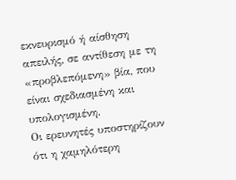εκνευρισμό ή αίσθηση απειλής, σε αντίθεση με τη «προβλεπόμενη» βία, που είναι σχεδιασμένη και υπολογισμένη.
Οι ερευνητές υποστηρίζουν ότι η χαμηλότερη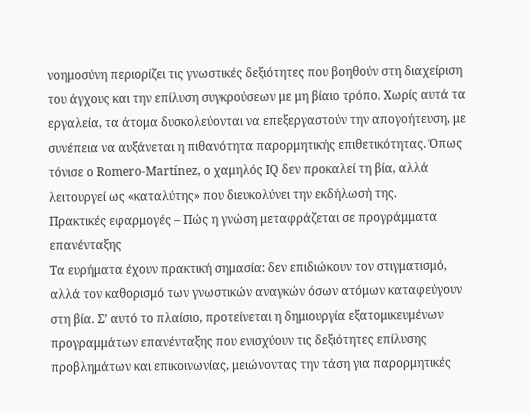νοημοσύνη περιορίζει τις γνωστικές δεξιότητες που βοηθούν στη διαχείριση του άγχους και την επίλυση συγκρούσεων με μη βίαιο τρόπο. Χωρίς αυτά τα εργαλεία, τα άτομα δυσκολεύονται να επεξεργαστούν την απογοήτευση, με συνέπεια να αυξάνεται η πιθανότητα παρορμητικής επιθετικότητας. Όπως τόνισε ο Romero-Martínez, ο χαμηλός IQ δεν προκαλεί τη βία, αλλά λειτουργεί ως «καταλύτης» που διευκολύνει την εκδήλωσή της.
Πρακτικές εφαρμογές – Πώς η γνώση μεταφράζεται σε προγράμματα επανένταξης
Τα ευρήματα έχουν πρακτική σημασία: δεν επιδιώκουν τον στιγματισμό, αλλά τον καθορισμό των γνωστικών αναγκών όσων ατόμων καταφεύγουν στη βία. Σ’ αυτό το πλαίσιο, προτείνεται η δημιουργία εξατομικευμένων προγραμμάτων επανένταξης που ενισχύουν τις δεξιότητες επίλυσης προβλημάτων και επικοινωνίας, μειώνοντας την τάση για παρορμητικές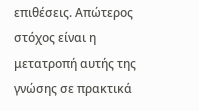επιθέσεις. Απώτερος στόχος είναι η μετατροπή αυτής της γνώσης σε πρακτικά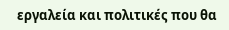εργαλεία και πολιτικές που θα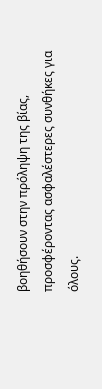βοηθήσουν στην πρόληψη της βίας, προσφέροντας ασφαλέστερες συνθήκες για όλους.